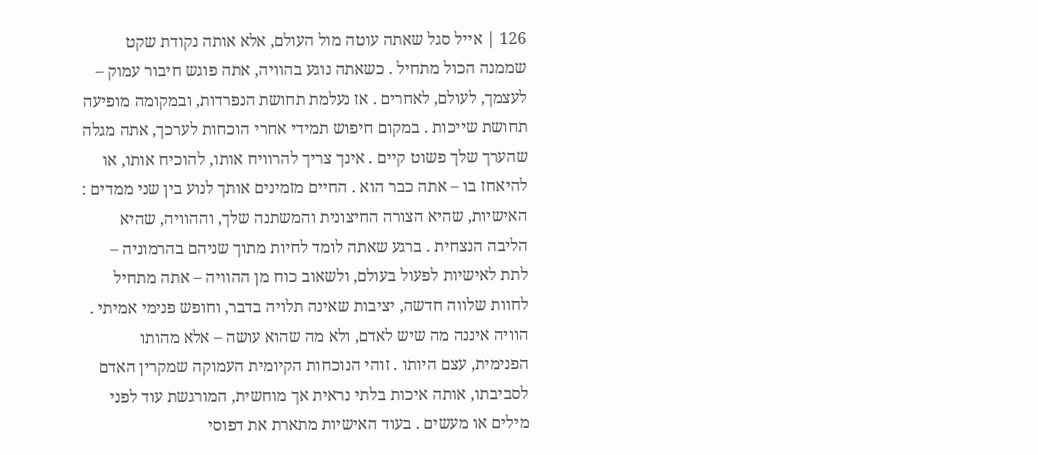126 | אייל סגל שאתה עוטה מול העולם, אלא אותה נקודת שקט שממנה הכול מתחיל . כשאתה נוגע בהוויה, אתה פוגש חיבור עמוק – לעצמך, לעולם, לאחרים . אז נעלמת תחושת הנפרדות, ובמקומה מופיעה תחושת שייכות . במקום חיפוש תמידי אחרי הוכחות לערכך, אתה מגלה שהערך שלך פשוט קיים . אינך צריך להרוויח אותו, להוכיח אותו, או להיאחז בו – אתה כבר הוא . החיים מזמינים אותך לנוע בין שני ממדים : האישיות, שהיא הצורה החיצונית והמשתנה שלך, וההוויה, שהיא הליבה הנצחית . ברגע שאתה לומד לחיות מתוך שניהם בהרמוניה – לתת לאישיות לפעול בעולם, ולשאוב כוח מן ההוויה – אתה מתחיל לחוות שלווה חדשה, יציבות שאינה תלויה בדבר, וחופש פנימי אמיתי . הוויה איננה מה שיש לאדם, ולא מה שהוא עושה – אלא מהותו הפנימית, עצם היותו . זוהי הנוכחות הקיומית העמוקה שמקרין האדם לסביבתו, אותה איכות בלתי נראית אך מוחשית, המורגשת עוד לפני מילים או מעשים . בעוד האישיות מתארת את דפוסי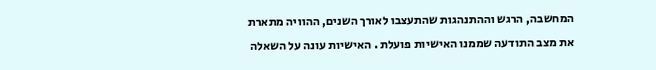המחשבה, הרגש וההתנהגות שהתעצבו לאורך השנים, ההוויה מתארת את מצב התודעה שממנו האישיות פועלת . האישיות עונה על השאלה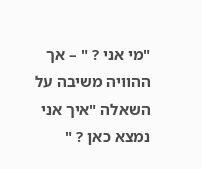"מי אני ? " – אך ההוויה משיבה על השאלה "איך אני נמצא כאן ? "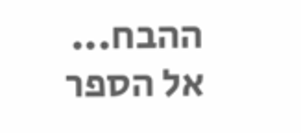ההבח...
אל הספר